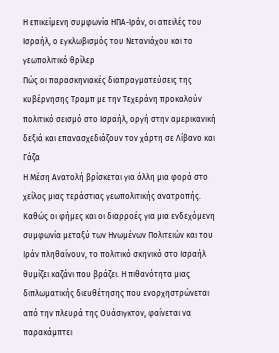Η επικείμενη συμφωνία ΗΠΑ-Ιράν, οι απειλές του Ισραήλ, ο εγκλωβισμός του Νετανιάχου και το γεωπολιτικό θρίλερ
Πώς οι παρασκηνιακές διαπραγματεύσεις της κυβέρνησης Τραμπ με την Τεχεράνη προκαλούν πολιτικό σεισμό στο Ισραήλ, οργή στην αμερικανική δεξιά και επανασχεδιάζουν τον χάρτη σε Λίβανο και Γάζα
Η Μέση Ανατολή βρίσκεται για άλλη μια φορά στο χείλος μιας τεράστιας γεωπολιτικής ανατροπής. Καθώς οι φήμες και οι διαρροές για μια ενδεχόμενη συμφωνία μεταξύ των Ηνωμένων Πολιτειών και του Ιράν πληθαίνουν, το πολιτικό σκηνικό στο Ισραήλ θυμίζει καζάνι που βράζει. Η πιθανότητα μιας διπλωματικής διευθέτησης που ενορχηστρώνεται από την πλευρά της Ουάσιγκτον, φαίνεται να παρακάμπτει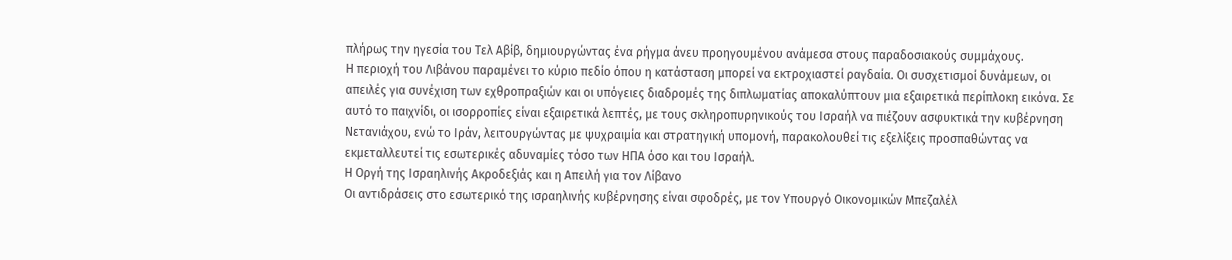πλήρως την ηγεσία του Τελ Αβίβ, δημιουργώντας ένα ρήγμα άνευ προηγουμένου ανάμεσα στους παραδοσιακούς συμμάχους.
Η περιοχή του Λιβάνου παραμένει το κύριο πεδίο όπου η κατάσταση μπορεί να εκτροχιαστεί ραγδαία. Οι συσχετισμοί δυνάμεων, οι απειλές για συνέχιση των εχθροπραξιών και οι υπόγειες διαδρομές της διπλωματίας αποκαλύπτουν μια εξαιρετικά περίπλοκη εικόνα. Σε αυτό το παιχνίδι, οι ισορροπίες είναι εξαιρετικά λεπτές, με τους σκληροπυρηνικούς του Ισραήλ να πιέζουν ασφυκτικά την κυβέρνηση Νετανιάχου, ενώ το Ιράν, λειτουργώντας με ψυχραιμία και στρατηγική υπομονή, παρακολουθεί τις εξελίξεις προσπαθώντας να εκμεταλλευτεί τις εσωτερικές αδυναμίες τόσο των ΗΠΑ όσο και του Ισραήλ.
Η Οργή της Ισραηλινής Ακροδεξιάς και η Απειλή για τον Λίβανο
Οι αντιδράσεις στο εσωτερικό της ισραηλινής κυβέρνησης είναι σφοδρές, με τον Υπουργό Οικονομικών Μπεζαλέλ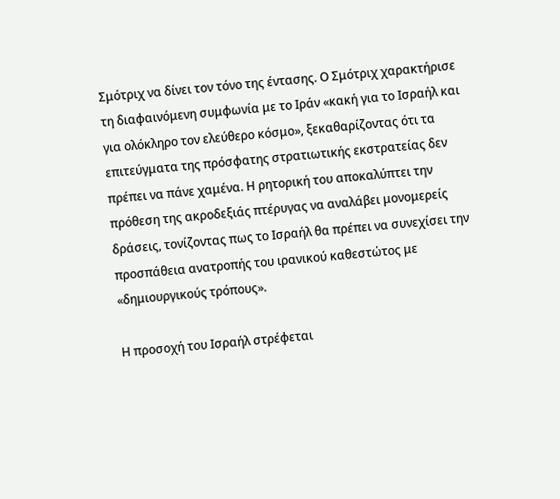Σμότριχ να δίνει τον τόνο της έντασης. Ο Σμότριχ χαρακτήρισε τη διαφαινόμενη συμφωνία με το Ιράν «κακή για το Ισραήλ και για ολόκληρο τον ελεύθερο κόσμο», ξεκαθαρίζοντας ότι τα επιτεύγματα της πρόσφατης στρατιωτικής εκστρατείας δεν πρέπει να πάνε χαμένα. Η ρητορική του αποκαλύπτει την πρόθεση της ακροδεξιάς πτέρυγας να αναλάβει μονομερείς δράσεις, τονίζοντας πως το Ισραήλ θα πρέπει να συνεχίσει την προσπάθεια ανατροπής του ιρανικού καθεστώτος με «δημιουργικούς τρόπους».

Η προσοχή του Ισραήλ στρέφεται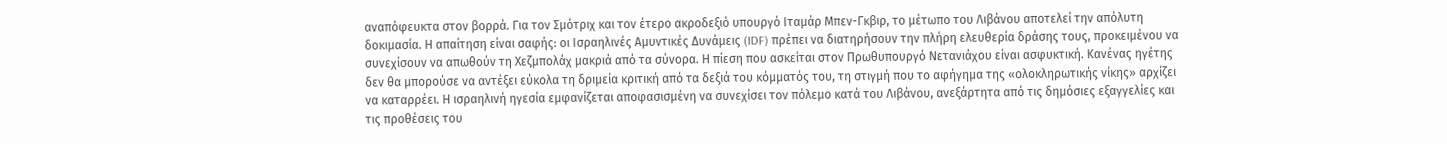αναπόφευκτα στον βορρά. Για τον Σμότριχ και τον έτερο ακροδεξιό υπουργό Ιταμάρ Μπεν-Γκβιρ, το μέτωπο του Λιβάνου αποτελεί την απόλυτη δοκιμασία. Η απαίτηση είναι σαφής: οι Ισραηλινές Αμυντικές Δυνάμεις (IDF) πρέπει να διατηρήσουν την πλήρη ελευθερία δράσης τους, προκειμένου να συνεχίσουν να απωθούν τη Χεζμπολάχ μακριά από τα σύνορα. Η πίεση που ασκείται στον Πρωθυπουργό Νετανιάχου είναι ασφυκτική. Κανένας ηγέτης δεν θα μπορούσε να αντέξει εύκολα τη δριμεία κριτική από τα δεξιά του κόμματός του, τη στιγμή που το αφήγημα της «ολοκληρωτικής νίκης» αρχίζει να καταρρέει. Η ισραηλινή ηγεσία εμφανίζεται αποφασισμένη να συνεχίσει τον πόλεμο κατά του Λιβάνου, ανεξάρτητα από τις δημόσιες εξαγγελίες και τις προθέσεις του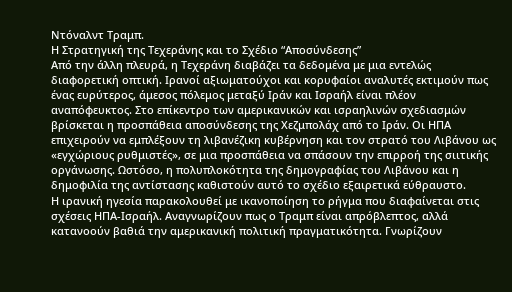Ντόναλντ Τραμπ.
Η Στρατηγική της Τεχεράνης και το Σχέδιο “Αποσύνδεσης”
Από την άλλη πλευρά, η Τεχεράνη διαβάζει τα δεδομένα με μια εντελώς διαφορετική οπτική. Ιρανοί αξιωματούχοι και κορυφαίοι αναλυτές εκτιμούν πως ένας ευρύτερος, άμεσος πόλεμος μεταξύ Ιράν και Ισραήλ είναι πλέον αναπόφευκτος. Στο επίκεντρο των αμερικανικών και ισραηλινών σχεδιασμών βρίσκεται η προσπάθεια αποσύνδεσης της Χεζμπολάχ από το Ιράν. Οι ΗΠΑ επιχειρούν να εμπλέξουν τη λιβανέζικη κυβέρνηση και τον στρατό του Λιβάνου ως «εγχώριους ρυθμιστές», σε μια προσπάθεια να σπάσουν την επιρροή της σιιτικής οργάνωσης. Ωστόσο, η πολυπλοκότητα της δημογραφίας του Λιβάνου και η δημοφιλία της αντίστασης καθιστούν αυτό το σχέδιο εξαιρετικά εύθραυστο.
Η ιρανική ηγεσία παρακολουθεί με ικανοποίηση το ρήγμα που διαφαίνεται στις σχέσεις ΗΠΑ-Ισραήλ. Αναγνωρίζουν πως ο Τραμπ είναι απρόβλεπτος, αλλά κατανοούν βαθιά την αμερικανική πολιτική πραγματικότητα. Γνωρίζουν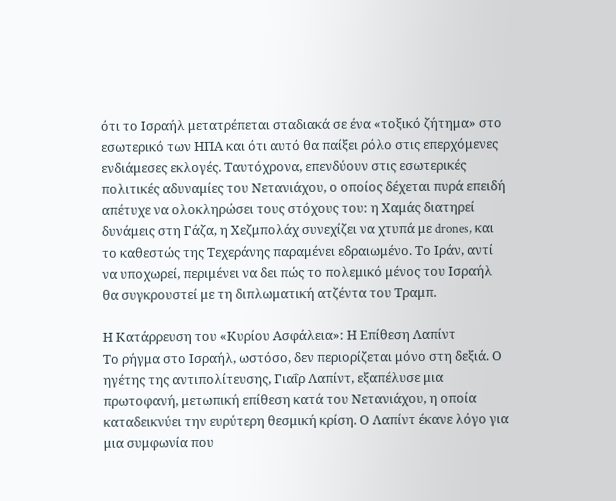ότι το Ισραήλ μετατρέπεται σταδιακά σε ένα «τοξικό ζήτημα» στο εσωτερικό των ΗΠΑ και ότι αυτό θα παίξει ρόλο στις επερχόμενες ενδιάμεσες εκλογές. Ταυτόχρονα, επενδύουν στις εσωτερικές πολιτικές αδυναμίες του Νετανιάχου, ο οποίος δέχεται πυρά επειδή απέτυχε να ολοκληρώσει τους στόχους του: η Χαμάς διατηρεί δυνάμεις στη Γάζα, η Χεζμπολάχ συνεχίζει να χτυπά με drones, και το καθεστώς της Τεχεράνης παραμένει εδραιωμένο. Το Ιράν, αντί να υποχωρεί, περιμένει να δει πώς το πολεμικό μένος του Ισραήλ θα συγκρουστεί με τη διπλωματική ατζέντα του Τραμπ.

Η Κατάρρευση του «Κυρίου Ασφάλεια»: Η Επίθεση Λαπίντ
Το ρήγμα στο Ισραήλ, ωστόσο, δεν περιορίζεται μόνο στη δεξιά. Ο ηγέτης της αντιπολίτευσης, Γιαΐρ Λαπίντ, εξαπέλυσε μια πρωτοφανή, μετωπική επίθεση κατά του Νετανιάχου, η οποία καταδεικνύει την ευρύτερη θεσμική κρίση. Ο Λαπίντ έκανε λόγο για μια συμφωνία που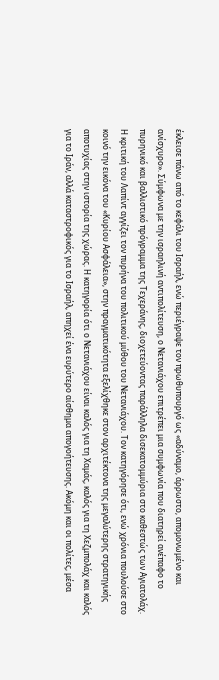έκλεισε πάνω από το κεφάλι του Ισραήλ, ενώ περιέγραψε τον πρωθυπουργό ως «αδύναμο, άρρωστο, απομονωμένο και ανίσχυρο». Σύμφωνα με την ισραηλινή αντιπολίτευση, ο Νετανιάχου επιτρέπει μια συμφωνία που διατηρεί ανέπαφο το πυρηνικό και βαλλιστικό πρόγραμμα της Τεχεράνης, διοχετεύοντας παράλληλα δισεκατομμύρια στο καθεστώς των Αγιατολάχ.
Η κριτική του Λαπίντ αγγίζει τον πυρήνα του πολιτικού μύθου του Νετανιάχου. Τον κατηγόρησε ότι, ενώ χρόνια πουλούσε στο κοινό την εικόνα του «Κυρίου Ασφάλεια», στην πραγματικότητα εξελίχθηκε στον αρχιτέκτονα της μεγαλύτερης στρατηγικής αποτυχίας στην ιστορία της χώρας. Η κατηγορία ότι ο Νετανιάχου είναι καλός για τη Χαμάς, καλός για τη Χεζμπολάχ και καλός για το Ιράν, αλλά καταστροφικός για το Ισραήλ, απηχεί ένα ευρύτερο αίσθημα απογοήτευσης. Ακόμη και οι πολίτες, μέσα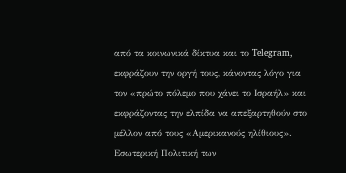από τα κοινωνικά δίκτυα και το Telegram, εκφράζουν την οργή τους, κάνοντας λόγο για τον «πρώτο πόλεμο που χάνει το Ισραήλ» και εκφράζοντας την ελπίδα να απεξαρτηθούν στο μέλλον από τους «Αμερικανούς ηλίθιους».
Εσωτερική Πολιτική των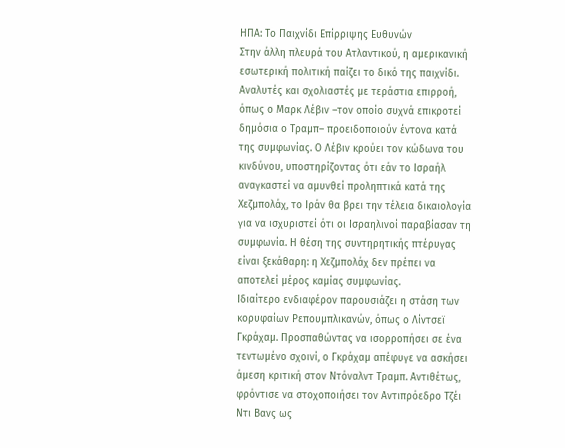ΗΠΑ: Το Παιχνίδι Επίρριψης Ευθυνών
Στην άλλη πλευρά του Ατλαντικού, η αμερικανική εσωτερική πολιτική παίζει το δικό της παιχνίδι. Αναλυτές και σχολιαστές με τεράστια επιρροή, όπως ο Μαρκ Λέβιν –τον οποίο συχνά επικροτεί δημόσια ο Τραμπ– προειδοποιούν έντονα κατά της συμφωνίας. Ο Λέβιν κρούει τον κώδωνα του κινδύνου, υποστηρίζοντας ότι εάν το Ισραήλ αναγκαστεί να αμυνθεί προληπτικά κατά της Χεζμπολάχ, το Ιράν θα βρει την τέλεια δικαιολογία για να ισχυριστεί ότι οι Ισραηλινοί παραβίασαν τη συμφωνία. Η θέση της συντηρητικής πτέρυγας είναι ξεκάθαρη: η Χεζμπολάχ δεν πρέπει να αποτελεί μέρος καμίας συμφωνίας.
Ιδιαίτερο ενδιαφέρον παρουσιάζει η στάση των κορυφαίων Ρεπουμπλικανών, όπως ο Λίντσεϊ Γκράχαμ. Προσπαθώντας να ισορροπήσει σε ένα τεντωμένο σχοινί, ο Γκράχαμ απέφυγε να ασκήσει άμεση κριτική στον Ντόναλντ Τραμπ. Αντιθέτως, φρόντισε να στοχοποιήσει τον Αντιπρόεδρο Τζέι Ντι Βανς ως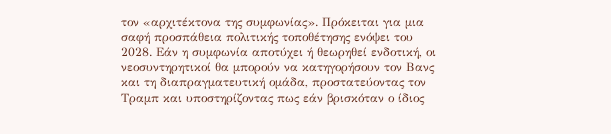τον «αρχιτέκτονα της συμφωνίας». Πρόκειται για μια σαφή προσπάθεια πολιτικής τοποθέτησης ενόψει του 2028. Εάν η συμφωνία αποτύχει ή θεωρηθεί ενδοτική, οι νεοσυντηρητικοί θα μπορούν να κατηγορήσουν τον Βανς και τη διαπραγματευτική ομάδα, προστατεύοντας τον Τραμπ και υποστηρίζοντας πως εάν βρισκόταν ο ίδιος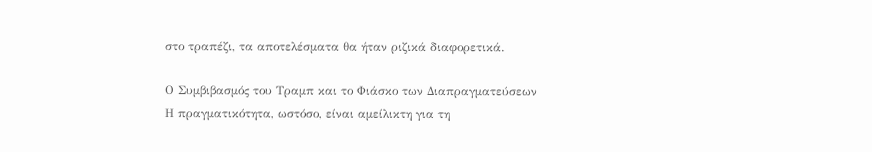στο τραπέζι, τα αποτελέσματα θα ήταν ριζικά διαφορετικά.

Ο Συμβιβασμός του Τραμπ και το Φιάσκο των Διαπραγματεύσεων
Η πραγματικότητα, ωστόσο, είναι αμείλικτη για τη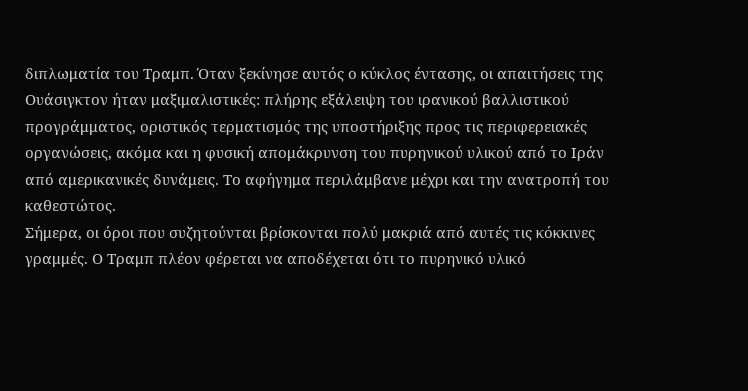διπλωματία του Τραμπ. Όταν ξεκίνησε αυτός ο κύκλος έντασης, οι απαιτήσεις της Ουάσιγκτον ήταν μαξιμαλιστικές: πλήρης εξάλειψη του ιρανικού βαλλιστικού προγράμματος, οριστικός τερματισμός της υποστήριξης προς τις περιφερειακές οργανώσεις, ακόμα και η φυσική απομάκρυνση του πυρηνικού υλικού από το Ιράν από αμερικανικές δυνάμεις. Το αφήγημα περιλάμβανε μέχρι και την ανατροπή του καθεστώτος.
Σήμερα, οι όροι που συζητούνται βρίσκονται πολύ μακριά από αυτές τις κόκκινες γραμμές. Ο Τραμπ πλέον φέρεται να αποδέχεται ότι το πυρηνικό υλικό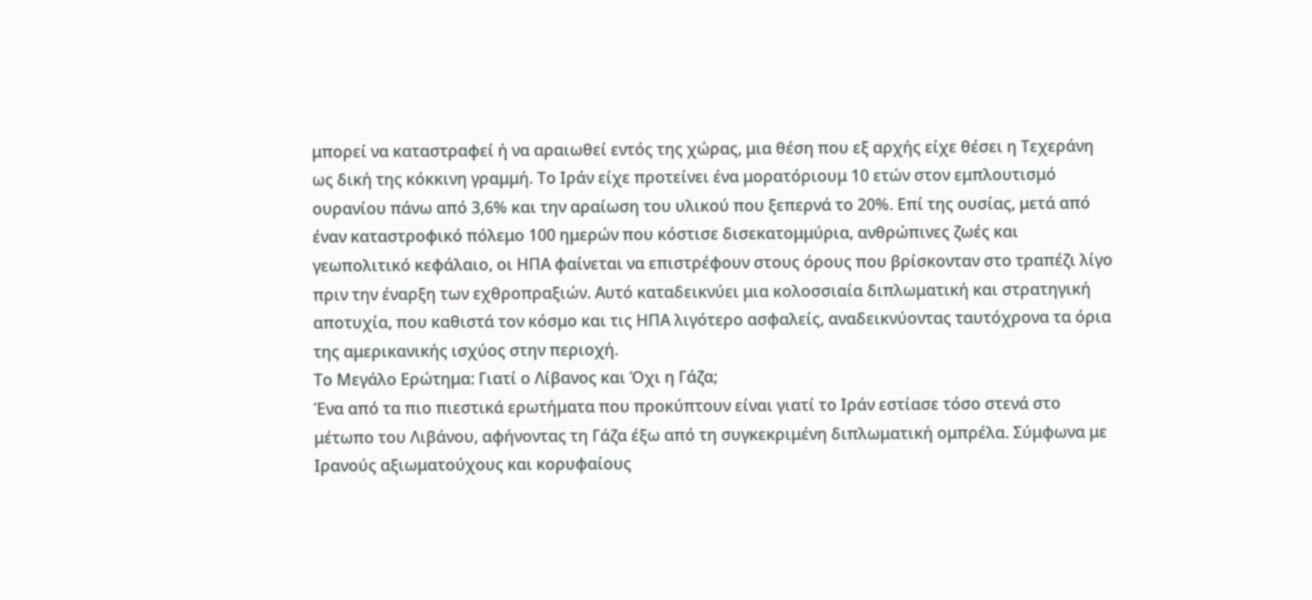μπορεί να καταστραφεί ή να αραιωθεί εντός της χώρας, μια θέση που εξ αρχής είχε θέσει η Τεχεράνη ως δική της κόκκινη γραμμή. Το Ιράν είχε προτείνει ένα μορατόριουμ 10 ετών στον εμπλουτισμό ουρανίου πάνω από 3,6% και την αραίωση του υλικού που ξεπερνά το 20%. Επί της ουσίας, μετά από έναν καταστροφικό πόλεμο 100 ημερών που κόστισε δισεκατομμύρια, ανθρώπινες ζωές και γεωπολιτικό κεφάλαιο, οι ΗΠΑ φαίνεται να επιστρέφουν στους όρους που βρίσκονταν στο τραπέζι λίγο πριν την έναρξη των εχθροπραξιών. Αυτό καταδεικνύει μια κολοσσιαία διπλωματική και στρατηγική αποτυχία, που καθιστά τον κόσμο και τις ΗΠΑ λιγότερο ασφαλείς, αναδεικνύοντας ταυτόχρονα τα όρια της αμερικανικής ισχύος στην περιοχή.
Το Μεγάλο Ερώτημα: Γιατί ο Λίβανος και Όχι η Γάζα;
Ένα από τα πιο πιεστικά ερωτήματα που προκύπτουν είναι γιατί το Ιράν εστίασε τόσο στενά στο μέτωπο του Λιβάνου, αφήνοντας τη Γάζα έξω από τη συγκεκριμένη διπλωματική ομπρέλα. Σύμφωνα με Ιρανούς αξιωματούχους και κορυφαίους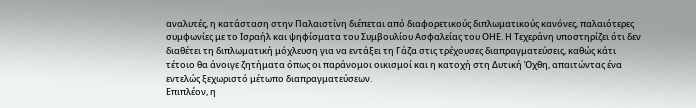αναλυτές, η κατάσταση στην Παλαιστίνη διέπεται από διαφορετικούς διπλωματικούς κανόνες, παλαιότερες συμφωνίες με το Ισραήλ και ψηφίσματα του Συμβουλίου Ασφαλείας του ΟΗΕ. Η Τεχεράνη υποστηρίζει ότι δεν διαθέτει τη διπλωματική μόχλευση για να εντάξει τη Γάζα στις τρέχουσες διαπραγματεύσεις, καθώς κάτι τέτοιο θα άνοιγε ζητήματα όπως οι παράνομοι οικισμοί και η κατοχή στη Δυτική Όχθη, απαιτώντας ένα εντελώς ξεχωριστό μέτωπο διαπραγματεύσεων.
Επιπλέον, η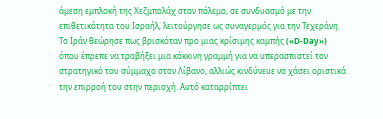άμεση εμπλοκή της Χεζμπολάχ στον πόλεμο, σε συνδυασμό με την επιθετικότητα του Ισραήλ, λειτούργησε ως συναγερμός για την Τεχεράνη. Το Ιράν θεώρησε πως βρισκόταν προ μιας κρίσιμης καμπής («D-Day») όπου έπρεπε να τραβήξει μια κόκκινη γραμμή για να υπερασπιστεί τον στρατηγικό του σύμμαχο στον Λίβανο, αλλιώς κινδύνευε να χάσει οριστικά την επιρροή του στην περιοχή. Αυτό καταρρίπτει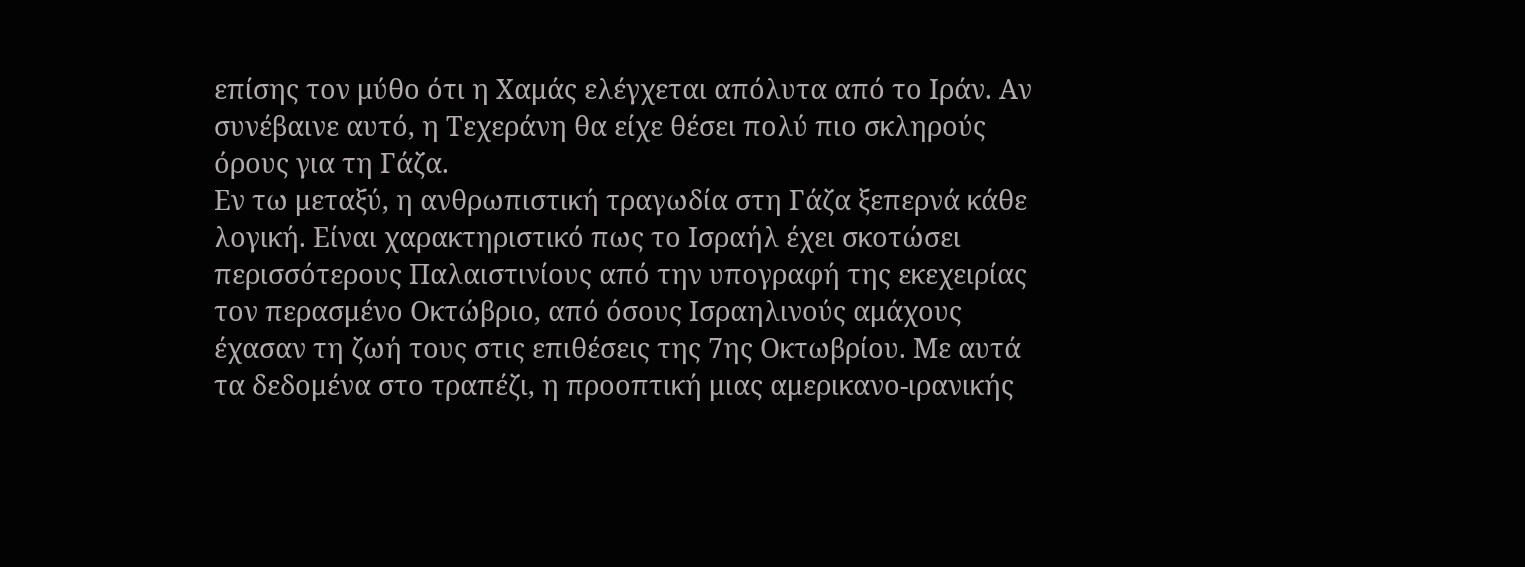επίσης τον μύθο ότι η Χαμάς ελέγχεται απόλυτα από το Ιράν. Αν συνέβαινε αυτό, η Τεχεράνη θα είχε θέσει πολύ πιο σκληρούς όρους για τη Γάζα.
Εν τω μεταξύ, η ανθρωπιστική τραγωδία στη Γάζα ξεπερνά κάθε λογική. Είναι χαρακτηριστικό πως το Ισραήλ έχει σκοτώσει περισσότερους Παλαιστινίους από την υπογραφή της εκεχειρίας τον περασμένο Οκτώβριο, από όσους Ισραηλινούς αμάχους έχασαν τη ζωή τους στις επιθέσεις της 7ης Οκτωβρίου. Με αυτά τα δεδομένα στο τραπέζι, η προοπτική μιας αμερικανο-ιρανικής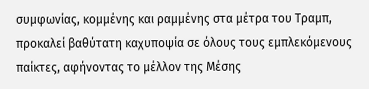συμφωνίας, κομμένης και ραμμένης στα μέτρα του Τραμπ, προκαλεί βαθύτατη καχυποψία σε όλους τους εμπλεκόμενους παίκτες, αφήνοντας το μέλλον της Μέσης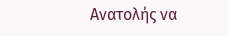Ανατολής να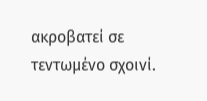ακροβατεί σε τεντωμένο σχοινί.